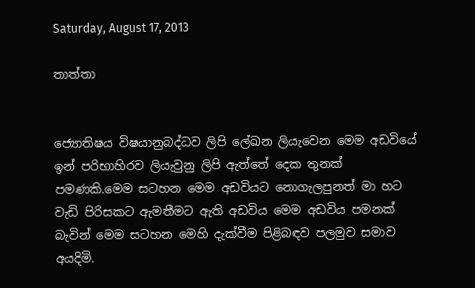Saturday, August 17, 2013

තාත්තා


ජ්‍යොතිෂය විෂයානුබද්ධව ලිපි ලේඛන ලියැවෙන මෙම අඩවියේ ඉන් පරිභාහිරව ලියැවුනු ලිපි ඇත්තේ දෙක තුනක් පමණකි.මෙම සටහන මෙම අඩවියට නොගැලපුනත් මා හට වැඩි පිරිසකට ඇමතීමට ඇති අඩවිය මෙම අඩවිය පමනක් බැවින් මෙම සටහන මෙහි දැක්වීම පිළිබඳව පලමුව සමාව අයදිමි.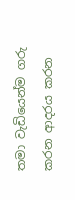තමා වැඩියෙන්ම ගරු කරන ආදරය කරන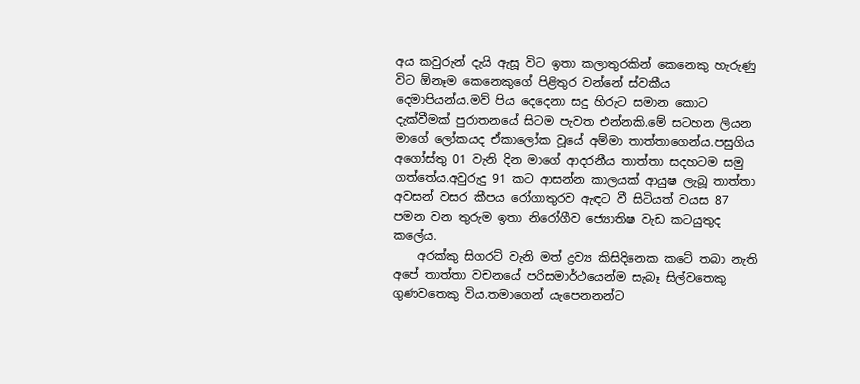අය කවුරුන් දැයි ඇසූ විට ඉතා කලාතුරකින් කෙනෙකු හැරුණු විට ඕනෑම කෙනෙකුගේ පිළිතුර වන්නේ ස්වකීය දෙමාපියන්ය.මව් පිය දෙදෙනා සදු හිරුට සමාන කොට දැක්වීමක් පුරාතනයේ සිටම පැවත එන්නකි.මේ සටහන ලියන මාගේ ලෝකයද ඒකාලෝක වූයේ අම්මා තාත්තාගෙන්ය.පසුගිය අගෝස්තු 01 වැනි දින මාගේ ආදරනීය තාත්තා සදහටම සමු ගත්තේය.අවුරුදු 91 කට ආසන්න කාලයක් ආයුෂ ලැබූ තාත්තා අවසන් වසර කීපය රෝගාතුරව ඇඳට වී සිටියත් වයස 87 පමන වන තුරුම ඉතා නිරෝගීව ජ්‍යොතිෂ වැඩ කටයුතුද කලේය.
    අරක්කු සිගරට් වැනි මත් ද්‍රව්‍ය කිසිදිනෙක කටේ තබා නැති අපේ තාත්තා වචනයේ පරිසමාර්ථයෙන්ම සැබෑ සිල්වතෙකු ගුණවතෙකු විය.තමාගෙන් යැපෙනනන්ට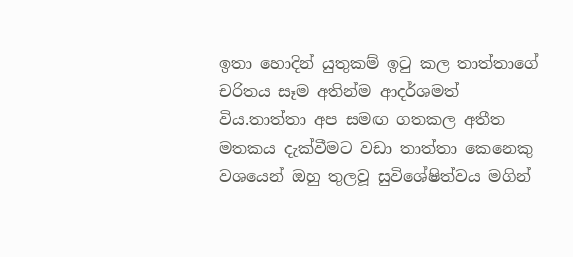ඉතා හොදින් යුතුකම් ඉටු කල තාත්තාගේ චරිතය සෑම අතින්ම ආදර්ශමත් විය.තාත්තා අප සමඟ ගතකල අතීත මතකය දැක්වීමට වඩා තාත්තා කෙනෙකු වශයෙන් ඔහු තුලවූ සුවිශේෂිත්වය මගින්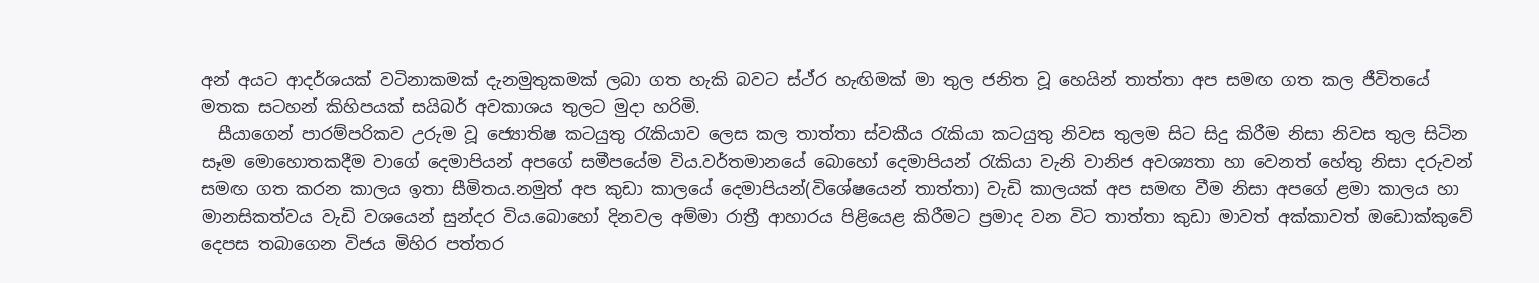අන් අයට ආදර්ශයක් වටිනාකමක් දැනමුතුකමක් ලබා ගත හැකි බවට ස්ථ්ර හැඟිමක් මා තුල ජනිත වූ හෙයින් තාත්තා අප සමඟ ගත කල ජීවිතයේ මතක සටහන් කිහිපයක් සයිබර් අවකාශය තුලට මුදා හරිමි.
  සීයාගෙන් පාරම්පරිකව උරුම වූ ජ්‍යොතිෂ කටයුතු රැකියාව ලෙස කල තාත්තා ස්වකීය රැකියා කටයුතු නිවස තුලම සිට සිදු කිරීම නිසා නිවස තුල සිටින සෑම මොහොතකදීම වාගේ දෙමාපියන් අපගේ සමීපයේම විය.වර්තමානයේ බොහෝ දෙමාපියන් රැකියා වැනි වානිජ අවශ්‍යතා හා වෙනත් හේතු නිසා දරුවන් සමඟ ගත කරන කාලය ඉතා සීමිතය.නමුත් අප කුඩා කාලයේ දෙමාපියන්(විශේෂයෙන් තාත්තා) වැඩි කාලයක් අප සමඟ වීම නිසා අපගේ ළමා කාලය හා මානසිකත්වය වැඩි වශයෙන් සුන්දර විය.බොහෝ දිනවල අම්මා රාත්‍රී ආහාරය පිළියෙළ කිරීමට ප්‍රමාද වන විට තාත්තා කුඩා මාවත් අක්කාවත් ඔඩොක්කුවේ දෙපස තබාගෙන විජය මිහිර පත්තර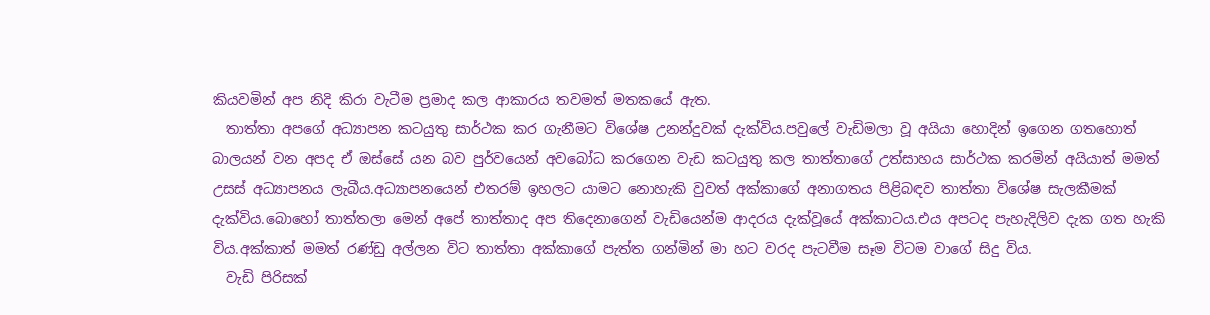කියවමින් අප නිදි කිරා වැටීම ප්‍රමාද කල ආකාරය තවමත් මතකයේ ඇත.
  තාත්තා අපගේ අධ්‍යාපන කටයුතු සාර්ථක කර ගැනීමට විශේෂ උනන්දුවක් දැක්විය.පවුලේ වැඩිමලා වූ අයියා හොදින් ඉගෙන ගතහොත් බාලයන් වන අපද ඒ ඔස්සේ යන බව පුර්වයෙන් අවබෝධ කරගෙන වැඩ කටයුතු කල තාත්තාගේ උත්සාහය සාර්ථක කරමින් අයියාත් මමත් උසස් අධ්‍යාපනය ලැබීය.අධ්‍යාපනයෙන් එතරම් ඉහලට යාමට නොහැකි වුවත් අක්කාගේ අනාගතය පිළිබඳව තාත්තා විශේෂ සැලකීමක් දැක්විය.බොහෝ තාත්තලා මෙන් අපේ තාත්තාද අප තිදෙනාගෙන් වැඩියෙන්ම ආදරය දැක්වූයේ අක්කාටය.එය අපටද පැහැදිලිව දැක ගත හැකි විය.අක්කාත් මමත් රණ්ඩු අල්ලන විට තාත්තා අක්කාගේ පැත්ත ගන්මින් මා හට වරද පැටවීම සෑම විටම වාගේ සිදු විය.
  වැඩි පිරිසක්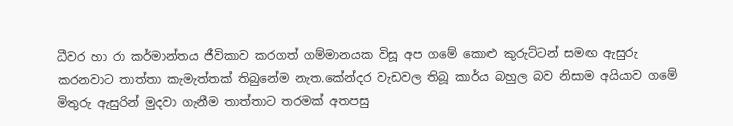ධීවර හා රා කර්මාන්තය ජීවිකාව කරගත් ගම්මානයක විසූ අප ගමේ කොළු කුරුට්ටන් සමඟ ඇසුරු කරනවාට තාත්තා කැමැත්තක් තිබුනේම නැත.කේන්දර වැඩවල තිබූ කාර්ය බහුල බව නිසාම අයියාව ගමේ මිතුරු ඇසුරින් මුදවා ගැනීම තාත්තාට තරමක් අතපසු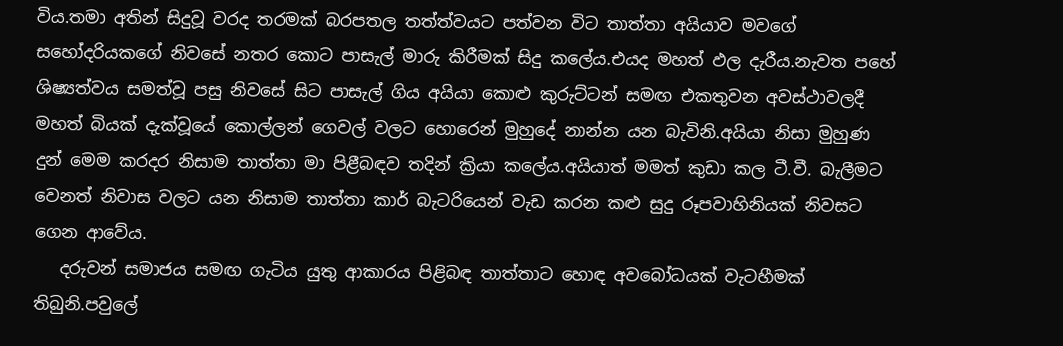විය.තමා අතින් සිදුවූ වරද තරමක් බරපතල තත්ත්වයට පත්වන විට තාත්තා අයියාව මවගේ සහෝදරියකගේ නිවසේ නතර කොට පාසැල් මාරු කිරීමක් සිදු කලේය.එයද මහත් ඵල දැරීය.නැවත පහේ ශිෂ්‍යත්වය සමත්වූ පසු නිවසේ සිට පාසැල් ගිය අයියා කොළු කුරුට්ටන් සමඟ එකතුවන අවස්ථාවලදී මහත් බියක් දැක්වූයේ කොල්ලන් ගෙවල් වලට හොරෙන් මුහුදේ නාන්න යන බැවිනි.අයියා නිසා මුහුණ දුන් මෙම කරදර නිසාම තාත්තා මා පිළීබඳව තදින් ක්‍රියා කලේය.අයියාත් මමත් කුඩා කල ටී.වී. බැලීමට වෙනත් නිවාස වලට යන නිසාම තාත්තා කාර් බැටරියෙන් වැඩ කරන කළු සුදු රූපවාහිනියක් නිවසට ගෙන ආවේය.
   දරුවන් සමාජය සමඟ ගැටිය යුතු ආකාරය පිළිබඳ තාත්තාට හොඳ අවබෝධයක් වැටහීමක් තිබුනි.පවුලේ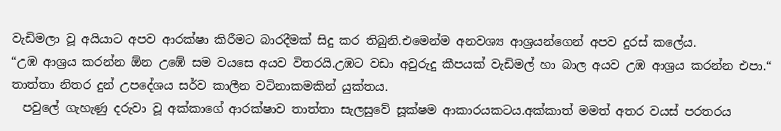වැඩිමලා වූ අයියාට අපව ආරක්ෂා කිරීමට බාරදීමක් සිදු කර තිබුනි.එමෙන්ම අනවශ්‍ය ආශ්‍රයන්ගෙන් අපව දුරස් කලේය.
“උඹ ආශ්‍රය කරන්න ඕන උඹේ සම වයසෙ අයව විතරයි.උඹට වඩා අවුරුදු කීපයක් වැඩිමල් හා බාල අයව උඹ ආශ්‍රය කරන්න එපා.“ තාත්තා නිතර දුන් උපදේශය සර්ව කාලීන වටිනාකමකින් යුක්තය.
  පවුලේ ගැහැණු දරුවා වූ අක්කාගේ ආරක්ෂාව තාත්තා සැලසුවේ සූක්ෂම ආකාරයකටය.අක්කාත් මමත් අතර වයස් පරතරය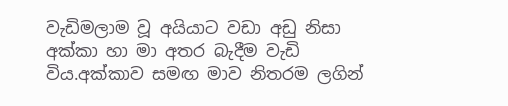වැඩිමලාම වූ අයියාට වඩා අඩු නිසා අක්කා හා මා අතර බැදීම වැඩි විය.අක්කාව සමඟ මාව නිතරම ලගින්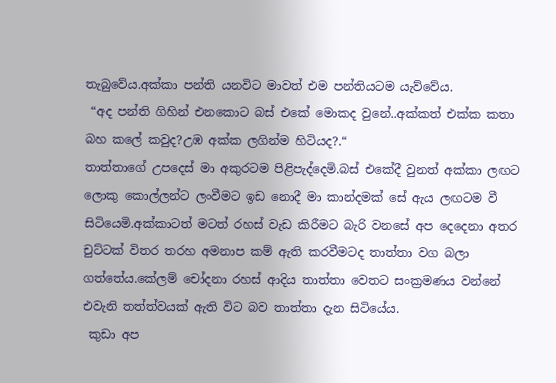තැබුවේය.අක්කා පන්ති යනවිට මාවත් එම පන්තියටම යැව්වේය.
 “අද පන්ති ගිහින් එනකොට බස් එකේ මොකද වුනේ..අක්කත් එක්ක කතා බහ කලේ කවුද?උඹ අක්ක ලගින්ම හිටියද?.“
තාත්තාගේ උපදෙස් මා අකුරටම පිළිපැද්දෙමි.බස් එකේදී වුනත් අක්කා ලඟට ලොකු කොල්ලන්ට ලංවීමට ඉඩ නොදී මා කාන්දමක් සේ ඇය ලඟටම වී සිටියෙමි.අක්කාටත් මටත් රහස් වැඩ කිරීමට බැරි වනසේ අප දෙදෙනා අතර චුට්ටක් විතර තරහ අමනාප කම් ඇති කරවීමටද තාත්තා වග බලා ගත්තේය.කේලම් චෝදනා රහස් ආදිය තාත්තා වෙතට සංක්‍රමණය වන්නේ එවැනි තත්ත්වයක් ඇති විට බව තාත්තා දැන සිටියේය.
 කුඩා අප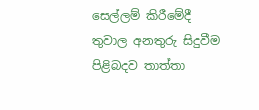සෙල්ලම් කිරීමේදී තුවාල අනතුරු සිදුවීම පිළිබදව තාත්තා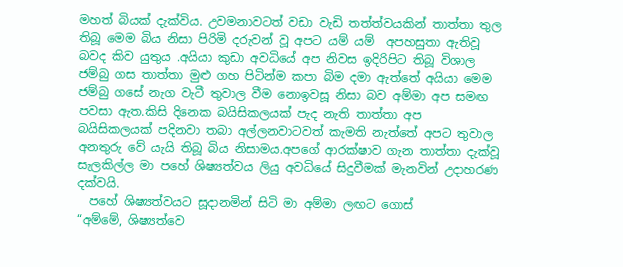මහත් බියක් දැක්විය. උවමනාවටත් වඩා වැඩි තත්ත්වයකින් තාත්තා තුල තිබූ මෙම බිය නිසා පිරිමි දරුවන් වූ අපට යම් යම්  අපහසුතා ඇතිවූ බවද කිව යුතුය .අයියා කුඩා අවධියේ අප නිවස ඉදිරිපිට තිබූ විශාල ජම්බු ගස තාත්තා මුළු ගහ පිටින්ම කපා බිම දමා ඇත්තේ අයියා මෙම ජම්බු ගසේ නැග වැටී තුවාල වීම නොඉවසූ නිසා බව අම්මා අප සමඟ පවසා ඇත.කිසි දිනෙක බයිසිකලයක් පැද නැති තාත්තා අප බයිසිකලයක් පදිනවා තබා අල්ලනවාටවත් කැමති නැත්තේ අපට තුවාල අනතුරු වේ යැයි තිබූ බිය නිසාමය.අපගේ ආරක්ෂාව ගැන තාත්තා දැක්වූ සැලකිල්ල මා පහේ ශිෂ්‍යත්වය ලියු අවධියේ සිදුවීමක් මැනවින් උදාහරණ දක්වයි.
  පහේ ශිෂ්‍යත්වයට සූදානමින් සිටි මා අම්මා ලඟට ගොස්
“අම්මේ, ශිෂ්‍යත්වෙ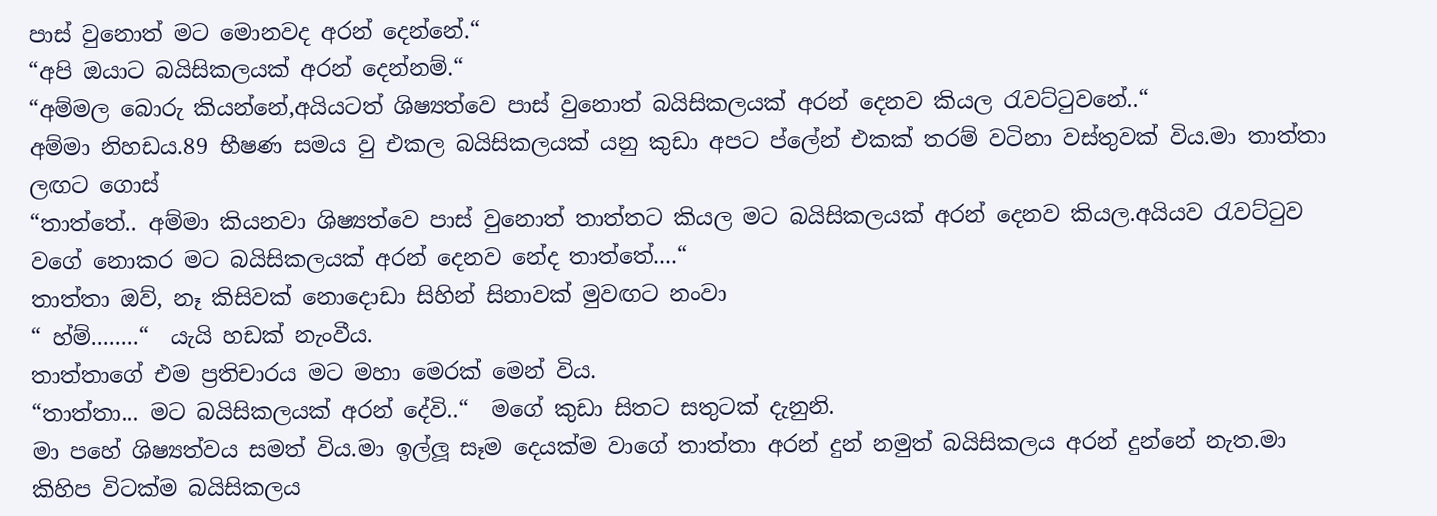පාස් වුනොත් මට මොනවද අරන් දෙන්නේ.“
“අපි ඔයාට බයිසිකලයක් අරන් දෙන්නම්.“
“අම්මල බොරු කියන්නේ,අයියටත් ශිෂ්‍යත්වෙ පාස් වුනොත් බයිසිකලයක් අරන් දෙනව කියල රැවට්ටුවනේ..“
අම්මා නිහඩය.89 භීෂණ සමය වු එකල බයිසිකලයක් යනු කුඩා අපට ප්ලේන් එකක් තරම් වටිනා වස්තුවක් විය.මා තාත්තා ලඟට ගොස්
“තාත්තේ.. අම්මා කියනවා ශිෂ්‍යත්වෙ පාස් වුනොත් තාත්තට කියල මට බයිසිකලයක් අරන් දෙනව කියල.අයියව රැවට්ටුව වගේ නොකර මට බයිසිකලයක් අරන් දෙනව නේද තාත්තේ....“
තාත්තා ඔව්, නෑ කිසිවක් නොදොඩා සිහින් සිනාවක් මුවඟට නංවා
“ හ්ම්........“  යැයි හඩක් නැංවීය.
තාත්තාගේ එම ප්‍රතිචාරය මට මහා මෙරක් මෙන් විය.
“තාත්තා... මට බයිසිකලයක් අරන් දේවි..“  මගේ කුඩා සිතට සතුටක් දැනුනි.
මා පහේ ශිෂ්‍යත්වය සමත් විය.මා ඉල්ලූ සෑම දෙයක්ම වාගේ තාත්තා අරන් දුන් නමුත් බයිසිකලය අරන් දුන්නේ නැත.මා කිහිප විටක්ම බයිසිකලය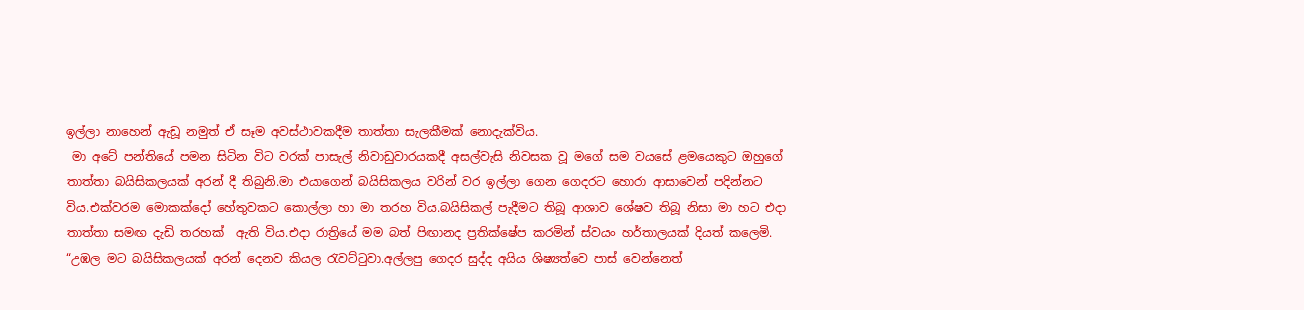ඉල්ලා නාහෙන් ඇඩූ නමුත් ඒ සෑම අවස්ථාවකදීම තාත්තා සැලකීමක් නොදැක්විය.
 මා අටේ පන්තියේ පමන සිටින විට වරක් පාසැල් නිවාඩුවාරයකදී අසල්වැසි නිවසක වූ මගේ සම වයසේ ළමයෙකුට ඔහුගේ තාත්තා බයිසිකලයක් අරන් දී තිබුනි.මා එයාගෙන් බයිසිකලය වරින් වර ඉල්ලා ගෙන ගෙදරට හොරා ආසාවෙන් පදින්නට විය.එක්වරම මොකක්දෝ හේතුවකට කොල්ලා හා මා තරහ විය.බයිසිකල් පැදීමට තිබූ ආශාව ශේෂව තිබූ නිසා මා හට එදා තාත්තා සමඟ දැඩි තරහක්  ඇති විය.එදා රාත්‍රියේ මම බත් පිඟානද ප්‍රතික්ෂේප කරමින් ස්වයං හර්තාලයක් දියත් කලෙමි.
“උඹල මට බයිසිකලයක් අරන් දෙනව කියල රැවට්ටුවා.අල්ලපු ගෙදර සුද්ද අයිය ශිෂ්‍යත්වෙ පාස් වෙන්නෙත්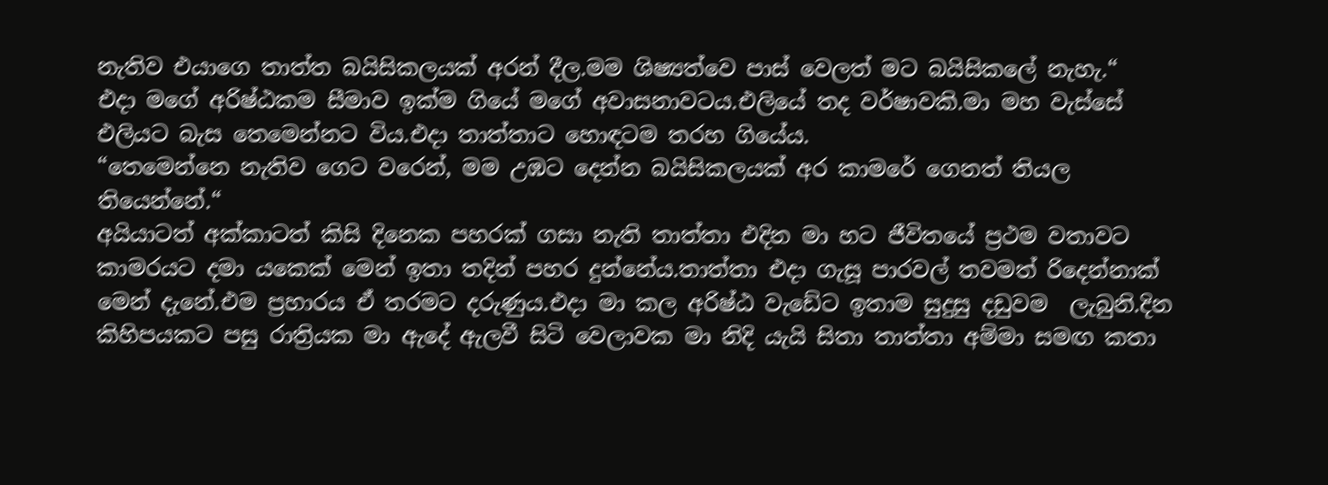නැතිව එයාගෙ තාත්ත බයිසිකලයක් අරන් දීල.මම ශිෂ්‍යත්වෙ පාස් වෙලත් මට බයිසිකලේ නැහැ.“
එදා මගේ අරිෂ්ඨකම සීමාව ඉක්ම ගියේ මගේ අවාසනාවටය.එලියේ තද වර්ෂාවකි.මා මහ වැස්සේ එලියට බැස තෙමෙන්නට විය.එදා තාත්තාට හොඳටම තරහ ගියේය.
“තෙමෙන්නෙ නැතිව ගෙට වරෙන්, මම උඹට දෙන්න බයිසිකලයක් අර කාමරේ ගෙනත් තියල තියෙන්නේ.“
අයියාටත් අක්කාටත් කිසි දිනෙක පහරක් ගසා නැති තාත්තා එදින මා හට ජීවිතයේ ප්‍රථම වතාවට කාමරයට දමා යකෙක් මෙන් ඉතා තදින් පහර දුන්නේය.තාත්තා එදා ගැසූ පාරවල් තවමත් රිදෙන්නාක් මෙන් දැනේ.එම ප්‍රහාරය ඒ තරමට දරුණුය.එදා මා කල අරිෂ්ඨ වැඩේට ඉතාම සුදුසු දඩුවම  ලැබුනි.දින කිහිපයකට පසු රාත්‍රියක මා ඇදේ ඇලවී සිටි වෙලාවක මා නිදි යැයි සිතා තාත්තා අම්මා සමඟ කතා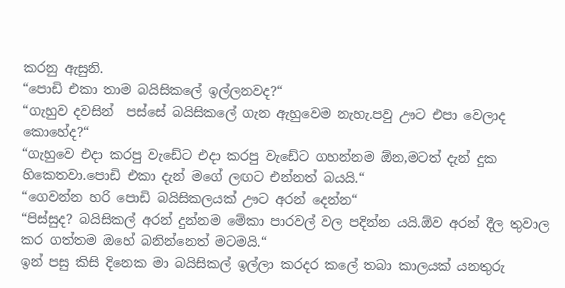කරනු ඇසුනි.
“පොඩි එකා තාම බයිසිකලේ ඉල්ලනවද?“
“ගැහුව දවසින්  පස්සේ බයිසිකලේ ගැන ඇහුවෙම නැහැ.පවු ඌට එපා වෙලාද කොහේද?“
“ගැහුවෙ එදා කරපු වැඩේට එදා කරපු වැඩේට ගහන්නම ඕන,මටත් දැන් දුක හිකෙතවා.පොඩි එකා දැන් මගේ ලඟට එන්නත් බයයි.“
“ගෙවන්න හරි පොඩි බයිසිකලයක් ඌට අරන් දෙන්න“
“පිස්සුද? බයිසිකල් අරන් දුන්නම මේකා පාරවල් වල පදින්න යයි.ඕව අරන් දීල තුවාල කර ගත්තම ඔහේ බනින්නෙත් මටමයි.“
ඉන් පසු කිසි දිනෙක මා බයිසිකල් ඉල්ලා කරදර කලේ තබා කාලයක් යනතුරු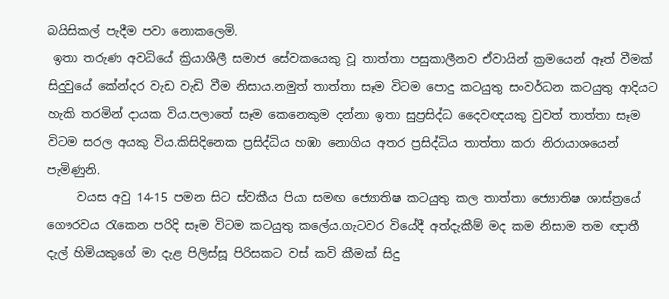බයිසිකල් පැදීම පවා නොකලෙමි.
 ඉතා තරුණ අවධියේ ක්‍රියාශීලී සමාජ සේවකයෙකු වූ තාත්තා පසුකාලීනව ඒවායින් ක්‍රමයෙන් ඈත් වීමක් සිදුවුයේ කේන්දර වැඩ වැඩි වීම නිසාය.නමුත් තාත්තා සෑම විටම පොදු කටයුතු සංවර්ධන කටයුතු ආදියට හැකි තරමින් දායක විය.පලාතේ සෑම කෙනෙකුම දන්නා ඉතා සුප්‍රසිද්ධ දෛවඥයකු වුවත් තාත්තා සෑම විටම සරල අයකු විය.කිසිදිනෙක ප්‍රසිද්ධිය හඹා නොගිය අතර ප්‍රසිද්ධිය තාත්තා කරා නිරායාශයෙන් පැමිණුනි.
     වයස අවු 14-15 පමන සිට ස්වකීය පියා සමඟ ජ්‍යොතිෂ කටයුතු කල තාත්තා ජ්‍යොතිෂ ශාස්ත්‍රයේ ගෞරවය රැකෙන පරිදි සෑම විටම කටයුතු කලේය.ගැටවර වියේදී අත්දැකීම් මද කම නිසාම තම ඥාතී  දැල් හිමියකුගේ මා දැළ පිලිස්සූ පිරිසකට වස් කවි කීමක් සිදු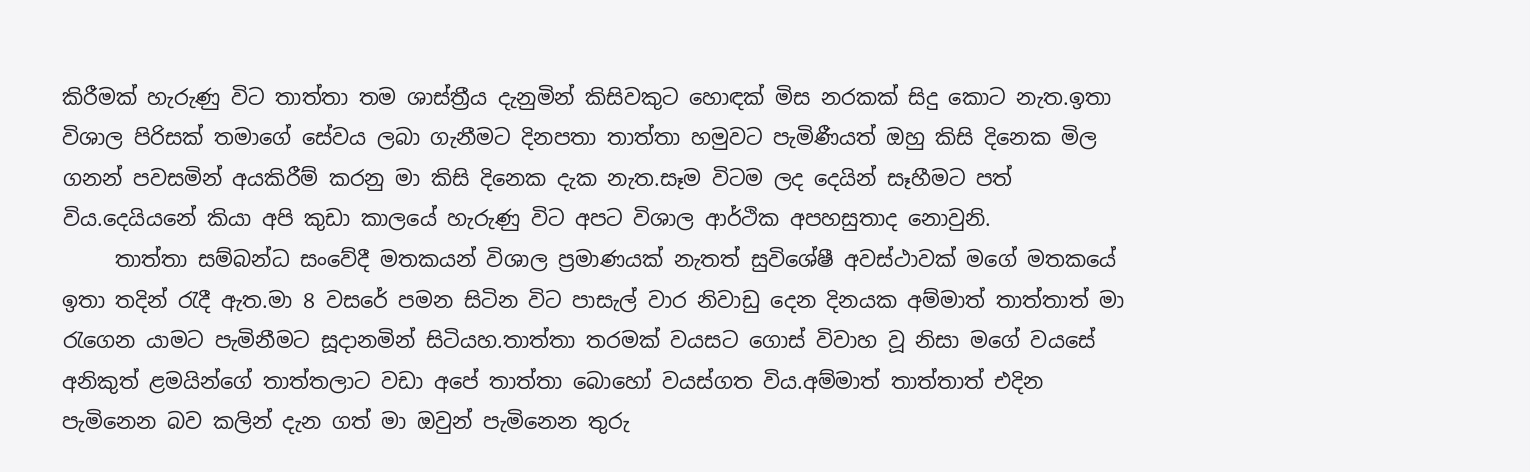කිරීමක් හැරුණු විට තාත්තා තම ශාස්ත්‍රීය දැනුමින් කිසිවකුට හොඳක් මිස නරකක් සිදු කොට නැත.ඉතා විශාල පිරිසක් තමාගේ සේවය ලබා ගැනීමට දිනපතා තාත්තා හමුවට පැමිණීයත් ඔහු කිසි දිනෙක මිල ගනන් පවසමින් අයකිරීම් කරනු මා කිසි දිනෙක දැක නැත.සෑම විටම ලද දෙයින් සෑහීමට පත් විය.දෙයියනේ කියා අපි කුඩා කාලයේ හැරුණු විට අපට විශාල ආර්ථික අපහසුතාද නොවුනි.
     තාත්තා සම්බන්ධ සංවේදී මතකයන් විශාල ප්‍රමාණයක් නැතත් සුවිශේෂී අවස්ථාවක් මගේ මතකයේ ඉතා තදින් රැදී ඇත.මා 8 වසරේ පමන සිටින විට පාසැල් වාර නිවාඩු දෙන දිනයක අම්මාත් තාත්තාත් මා රැගෙන යාමට පැමිනීමට සූදානමින් සිටියහ.තාත්තා තරමක් වයසට ගොස් විවාහ වූ නිසා මගේ වයසේ අනිකුත් ළමයින්ගේ තාත්තලාට වඩා අපේ තාත්තා බොහෝ වයස්ගත විය.අම්මාත් තාත්තාත් එදින පැමිනෙන බව කලින් දැන ගත් මා ඔවුන් පැමිනෙන තුරු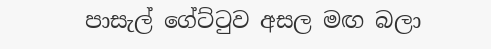පාසැල් ගේට්ටුව අසල මඟ බලා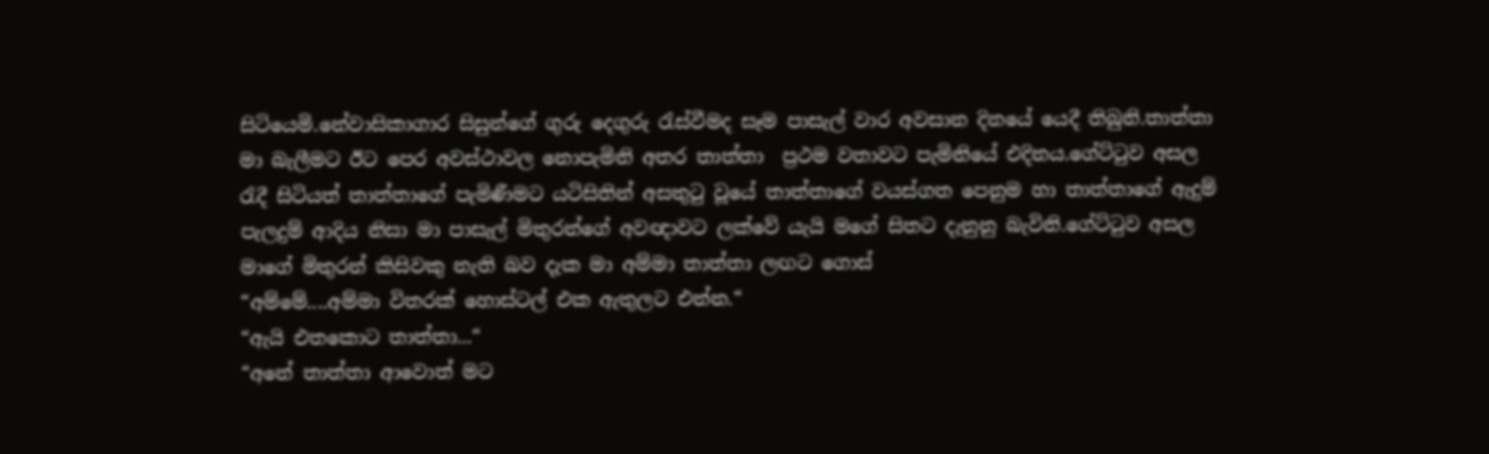සිටියෙමි.නේවාසිකාගාර සිසුන්ගේ ගුරු දෙගුරු රැස්වීමද සෑම පාසැල් වාර අවසාන දිනයේ යෙදී තිබුනි.තාත්තා මා බැලීමට ඊට පෙර අවස්ථාවල නොපැමිනි අතර තාත්තා  ප්‍රථම වතාවට පැමිනියේ එදිනය.ගේට්ටුව අසල රැදී සිටියත් තාත්තාගේ පැමිණීමට යටිසිතින් අසතුටු වූයේ තාත්තාගේ වයස්ගත පෙනුම හා තාත්තාගේ ඇදුම් පැලදුම් ආදිය නිසා මා පාසැල් මිතුරන්ගේ අවඥාවට ලක්වේ යැයි මගේ සිතට දැනුනු බැවිනි.ගේට්ටුව අසල මාගේ මිතුරන් කිසිවකු නැති බව දැක මා අම්මා තාත්තා ලඟට ගොස්
“අම්මේ....අම්මා විතරක් හොස්ටල් එක ඇතුලට එන්න.“
“ඇයි එතකොට තාත්තා...“
“අනේ තාත්තා ආවොත් මට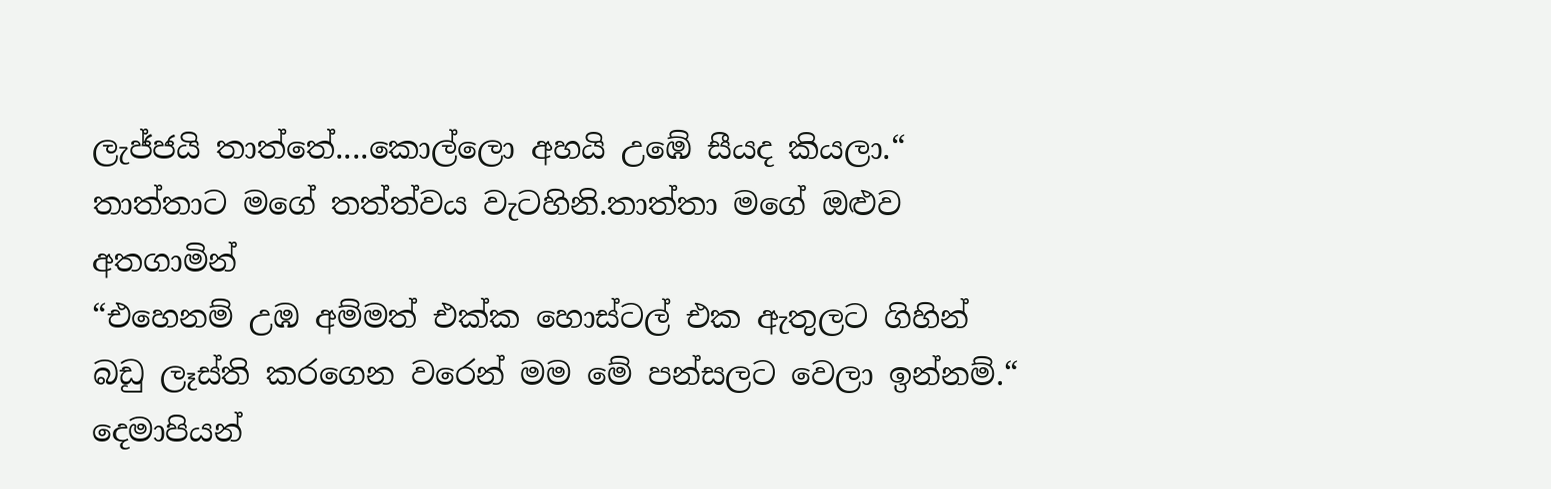ලැජ්ජයි තාත්තේ....කොල්ලො අහයි උඹේ සීයද කියලා.“
තාත්තාට මගේ තත්ත්වය වැටහිනි.තාත්තා මගේ ඔළුව අතගාමින්
“එහෙනම් උඹ අම්මත් එක්ක හොස්ටල් එක ඇතුලට ගිහින් බඩු ලෑස්ති කරගෙන වරෙන් මම මේ පන්සලට වෙලා ඉන්නම්.“
දෙමාපියන්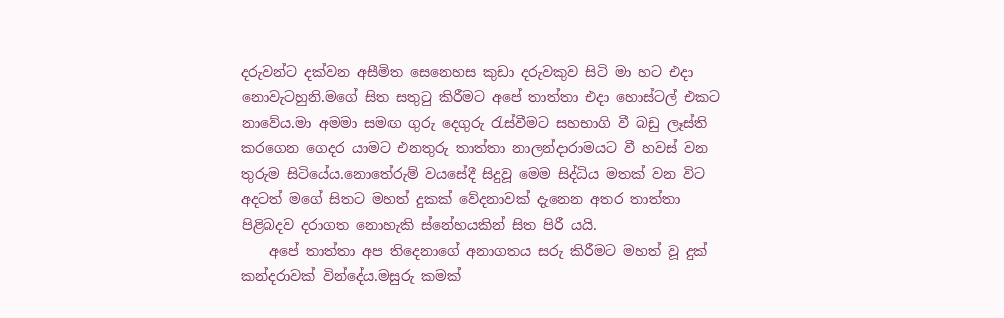දරුවන්ට දක්වන අසීමිත සෙනෙහස කුඩා දරුවකුව සිටි මා හට එදා නොවැටහුනි.මගේ සිත සතුටු කිරීමට අපේ තාත්තා එදා හොස්ටල් එකට නාවේය.මා අමමා සමඟ ගුරු දෙගුරු රැස්වීමට සහභාගි වී බඩු ලෑස්ති කරගෙන ගෙදර යාමට එනතුරු තාත්තා නාලන්දාරාමයට වී හවස් වන තුරුම සිටියේය.නොතේරුම් වයසේදී සිදුවූ මෙම සිද්ධිය මතක් වන විට අදටත් මගේ සිතට මහත් දුකක් වේදනාවක් දැනෙන අතර තාත්තා පිළිබදව දරාගත නොහැකි ස්නේහයකින් සිත පිරී යයි.
    අපේ තාත්තා අප තිදෙනාගේ අනාගතය සරු කිරීමට මහත් වූ දුක් කන්දරාවක් වින්දේය.මසුරු කමක්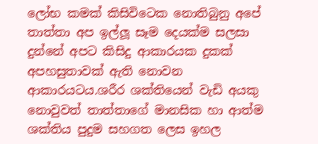ලෝභ කමක් කිසිවිටෙක නොතිබුනු අපේ තාත්තා අප ඉල්ලූ සෑම දෙයක්ම සලසා දුන්නේ අපට කිසිදු ආකාරයක දුකක් අපහසුතාවක් ඇති නොවන ආකාරයටය.ශරීර ශක්තියෙන් වැඩි අයකු නොවුවත් තාත්තාගේ මානසික හා ආත්ම ශක්තිය පුදුම සහගත ලෙස ඉහල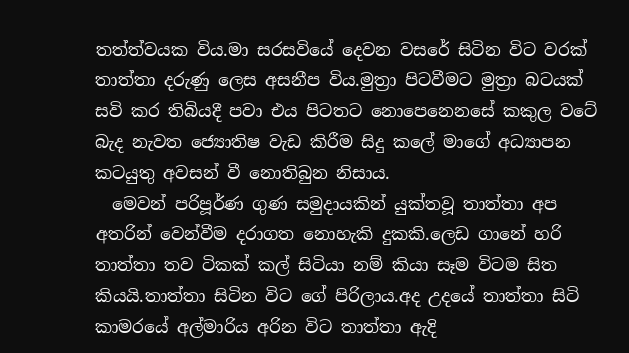තත්ත්වයක විය.මා සරසවියේ දෙවන වසරේ සිටින විට වරක් තාත්තා දරුණු ලෙස අසනීප විය.මුත්‍රා පිටවීමට මුත්‍රා බටයක් සවි කර තිබියදී පවා එය පිටතට නොපෙනෙනසේ කකුල වටේ බැද නැවත ‍ජ්‍යොතිෂ වැඩ කිරීම සිදු කලේ මාගේ අධ්‍යාපන කටයුතු අවසන් වී නොතිබුන නිසාය.
  මෙවන් පරිපූර්ණ ගුණ සමුදායකින් යුක්තවූ තාත්තා අප අතරින් වෙන්වීම දරාගත නොහැකි දුකකි.ලෙඩ ගානේ හරි තාත්තා තව ටිකක් කල් සිටියා නම් කියා සෑම විටම සිත කියයි.තාත්තා සිටින විට ගේ පිරිලාය.අද උදයේ තාත්තා සිටි කාමරයේ අල්මාරිය අරින විට තාත්තා ඇදි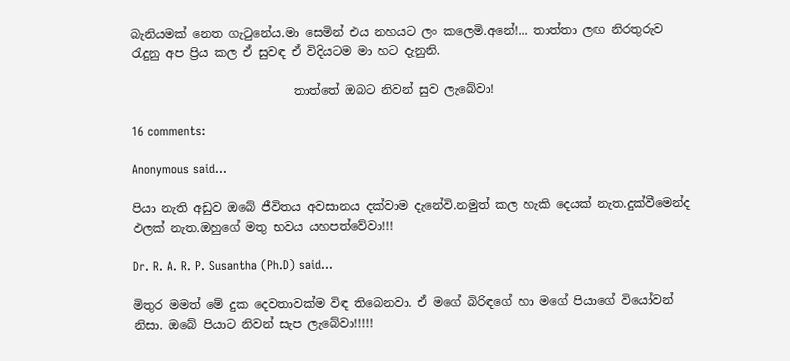බැනියමක් නෙත ගැටුනේය.මා සෙමින් එය නහයට ලං කලෙමි.අනේ!... තාත්තා ලඟ නිරතුරුව රැදුනු අප ප්‍රිය කල ඒ සුවඳ ඒ විදියටම මා හට දැනුනි.

                           තාත්තේ ඔබට නිවන් සුව ලැබේවා!

16 comments:

Anonymous said...

පියා නැති අඩුව ඔබේ ජීවිතය අවසානය දක්වාම දැනේවි.නමුත් කල හැකි දෙයක් නැත.දුක්වීමෙන්ද ඵලක් නැත.ඔහුගේ මතු භවය යහපත්වේවා!!!

Dr. R. A. R. P. Susantha (Ph.D) said...

මිතුර මමත් මේ දුක දෙවතාවක්ම විඳ තිබෙනවා. ඒ මගේ බිරිඳගේ හා මගේ පියාගේ වියෝවන් නිසා. ඔබේ පියාට නිවන් සැප ලැබේවා!!!!!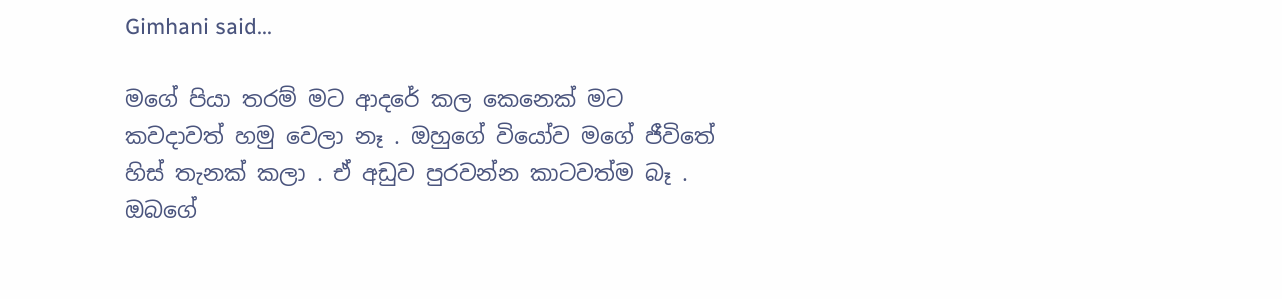Gimhani said...

මගේ පියා තරම් මට ආදරේ කල කෙනෙක් මට කවදාවත් හමු වෙලා නෑ . ඔහුගේ වියෝව මගේ ජීවිතේ හිස් තැනක් කලා . ඒ අඩුව පුරවන්න කාටවත්ම බෑ . ඔබගේ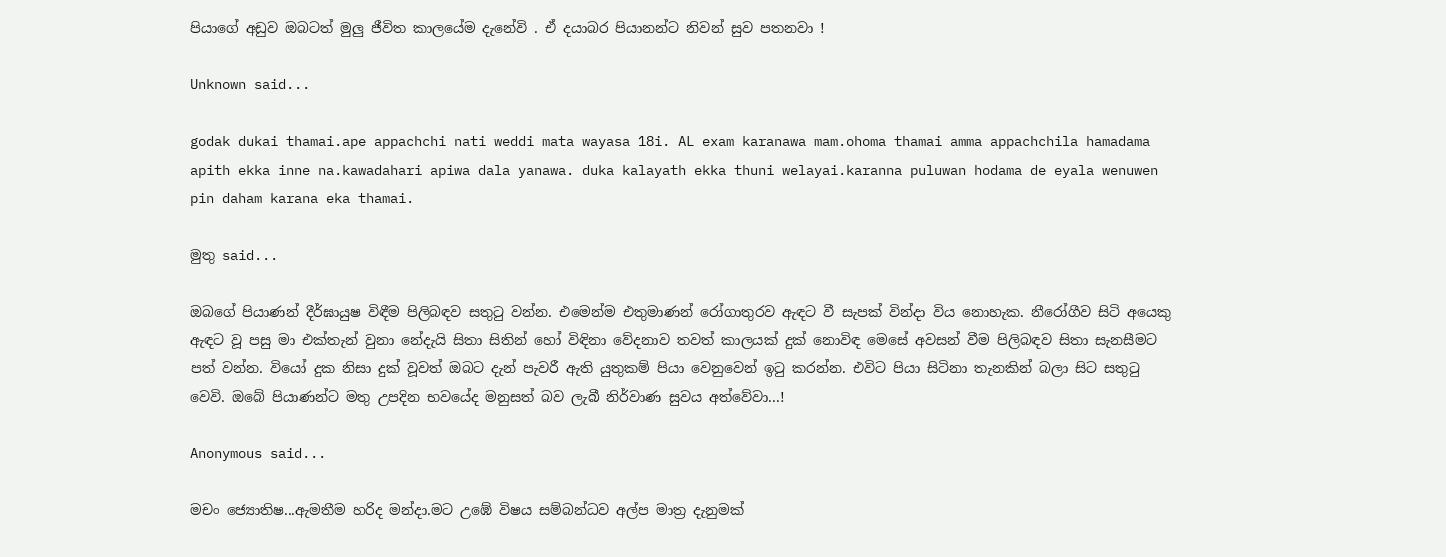පියාගේ අඩුව ඔබටත් මුලු ජීවිත කාලයේම දැනේවි . ඒ දයාබර පියානන්ට නිවන් සුව පතනවා !

Unknown said...

godak dukai thamai.ape appachchi nati weddi mata wayasa 18i. AL exam karanawa mam.ohoma thamai amma appachchila hamadama apith ekka inne na.kawadahari apiwa dala yanawa. duka kalayath ekka thuni welayai.karanna puluwan hodama de eyala wenuwen pin daham karana eka thamai.

මුතු said...

ඔබගේ පියාණන් දීර්ඝායුෂ විඳීම පිලිබඳව සතු‍ටු වන්න. එමෙන්ම එතුමාණන් රෝගාතුරව ඇඳට වී සැපක් වින්දා විය නොහැක. නීරෝගීව සිටි අයෙකු ඇඳට වූ පසු මා එක්තැන් වුනා නේදැයි සිතා සිතින් හෝ විඳිනා වේදනාව තවත් කාලයක් දුක් නොවිඳ මෙසේ අවසන් වීම පිලිබඳව සිතා සැනසීමට පත් වන්න. වියෝ දුක නිසා දුක් වූවත් ඔබට දැන් පැවරී ඇති යුතුකම් පියා වෙනුවෙන් ඉ‍ටු කරන්න. එවිට පියා සිටිනා තැනකින් බලා සිට සතු‍ටු වෙවි. ඔබේ පියාණන්ට මතු උපදින භවයේද මනුසත් බව ලැබී නිර්වාණ සුවය අත්වේවා...!

Anonymous said...

මචං ජ්‍යොතිෂ...ඇමතීම හරිද මන්දා.මට උඹේ විෂය සම්බන්ධව අල්ප මාත්‍ර දැනුමක්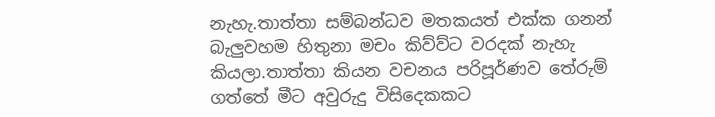නැහැ.තාත්තා සම්බන්ධව මතකයත් එක්ක ගනන් බැලුවහම හිතුනා මචං කිව්ව්ට වරදක් නැහැ කියලා.තාත්තා කියන වචනය පරිපූර්ණව තේරුම් ගත්තේ මීට අවුරුදු විසිදෙකකට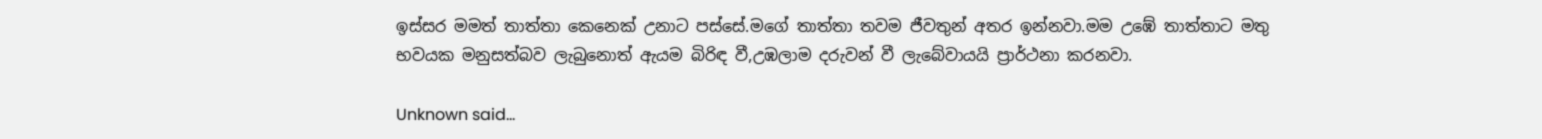ඉස්සර මමත් තාත්තා කෙනෙක් උනාට පස්සේ.මගේ තාත්තා තවම ජීවතුන් අතර ඉන්නවා.මම උඹේ තාත්තාට මතු භවයක මනුසත්බව ලැබුනොත් ඇයම බිරිඳ වී,උඹලාම දරුවන් වී ලැබේවායයි ප්‍රාර්ථනා කරනවා.

Unknown said...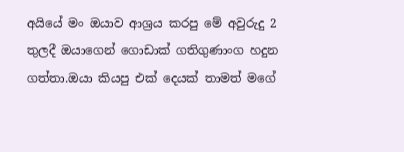අයියේ මං ඔයාව ආශ්‍රය කරපු මේ අවුරුදු 2 තුලදී ඔයාගෙන් ගොඩාක් ගතිගුණාංග හදුන ගත්තා.ඔයා කියපු එක් දෙයක් තාමත් මගේ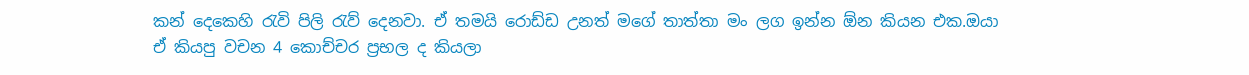කන් දෙකෙහි රැවි පිලි රැව් දෙනවා. ඒ තමයි රොඩ්ඩ උනත් මගේ තාත්තා මං ලග ඉන්න ඕන කියන එක.ඔයා ඒ කියපු වචන 4 කොච්චර ප්‍රභල ද කියලා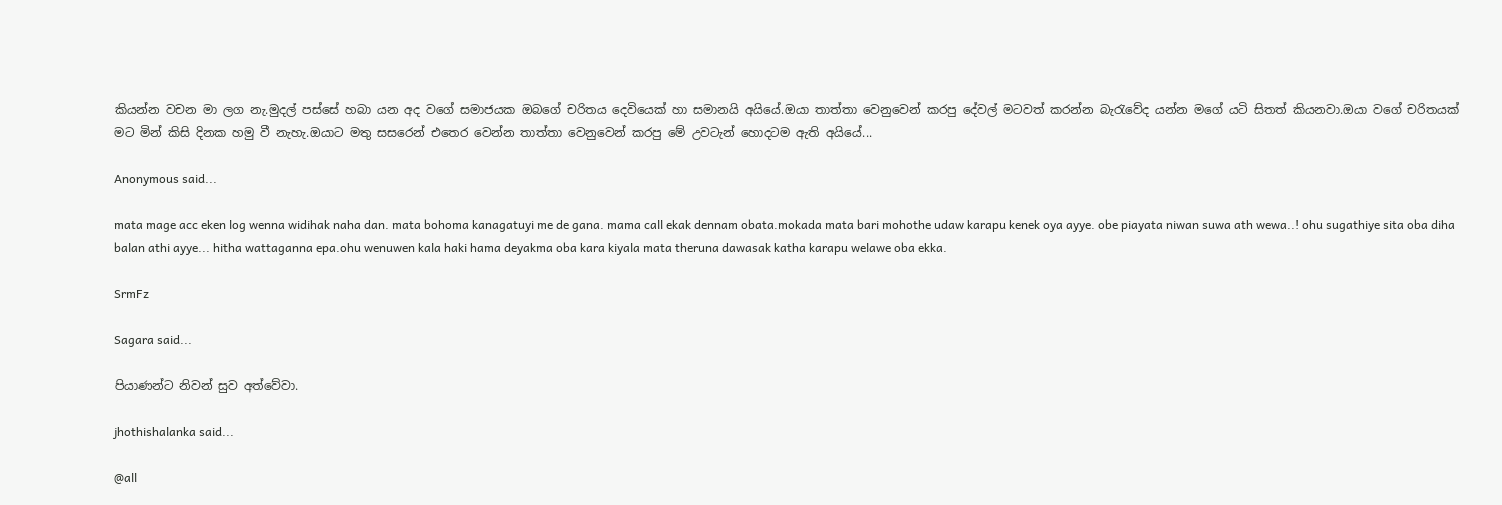කියන්න වචන මා ලග නැ.මුදල් පස්සේ හබා යන අද වගේ සමාජයක ඔබගේ චරිතය දෙවියෙක් හා සමානයි අයියේ.ඔයා තාත්තා වෙනුවෙන් කරපු දේවල් මටවත් කරන්න බැරැවේද යන්න මගේ යටි සිතත් කියනවා.ඔයා වගේ චරිතයක් මට මින් කිසි දිනක හමු වී නැහැ.ඔයාට මතු සසරෙන් එතෙර වෙන්න තාත්තා වෙනුවෙන් කරපු මේ උවටැන් හොදටම ඇති අයියේ...

Anonymous said...

mata mage acc eken log wenna widihak naha dan. mata bohoma kanagatuyi me de gana. mama call ekak dennam obata.mokada mata bari mohothe udaw karapu kenek oya ayye. obe piayata niwan suwa ath wewa..! ohu sugathiye sita oba diha balan athi ayye... hitha wattaganna epa.ohu wenuwen kala haki hama deyakma oba kara kiyala mata theruna dawasak katha karapu welawe oba ekka.

SrmFz

Sagara said...

පියාණන්ට නිවන් සුව අත්වේවා.

jhothishalanka said...

@all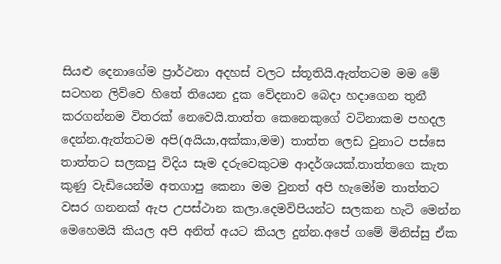සියළු දෙනාගේම ප්‍රාර්ථනා අදහස් වලට ස්තූතියි.ඇත්තටම මම මේ සටහන ලිව්වෙ හිතේ තියෙන දුක වේදනාව බෙදා හදාගෙන තුනී කරගන්නම විතරක් නෙවෙයි.තාත්ත කෙනෙකුගේ වටිනාකම පහදල දෙන්න.ඇත්තටම අපි(අයියා,අක්කා,මම) තාත්ත ලෙඩ වුනාට පස්සෙ තාත්තට සලකපු විදිය සෑම දරුවෙකුටම ආදර්ශයක්.තාත්තගෙ කැත කුණු වැඩියෙන්ම අතගාපු කෙනා මම වුනත් අපි හැමෝම තාත්තට වසර ගනනක් ඇප උපස්ථාන කලා.දෙමවිපියන්ට සලකන හැටි මෙන්න මෙහෙමයි කියල අපි අනිත් අයට කියල දුන්න.අපේ ගමේ මිනිස්සු ඒක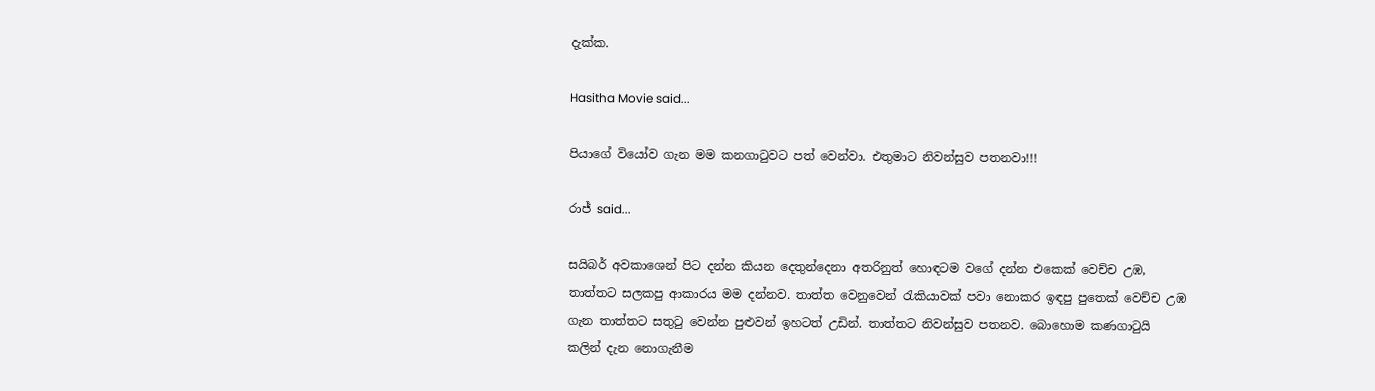දැක්ක.

Hasitha Movie said...

පියාගේ වියෝව ගැන මම කනගාටුවට පත් වෙන්වා. එතුමාට නිවන්සුව පතනවා!!!

රාජ් said...

සයිබර් අවකාශෙන් පිට දන්න කියන දෙතුන්දෙනා අතරිනුත් හොඳටම වගේ දන්න එකෙක් වෙච්ච උඹ, තාත්තට සලකපු ආකාරය මම දන්නව. තාත්ත වෙනුවෙන් රැකියාවක් පවා නොකර ඉඳපු පුතෙක් වෙච්ච උඹ ගැන තාත්තට සතුටු වෙන්න පුළුවන් ඉහටත් උඩින්. තාත්තට නිවන්සුව පතනව. බොහොම කණගාටුයි කලින් දැන නොගැනීම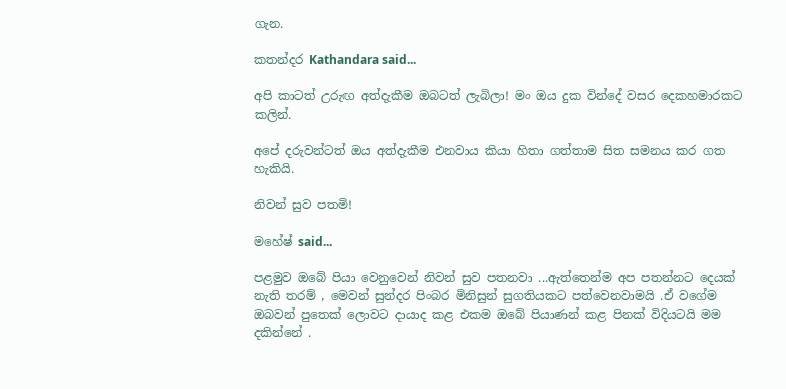ගැන.

කතන්දර Kathandara said...

අපි කාටත් උරුඟ අත්දැකීම ඔබටත් ලැබිලා! මං ඔය දුක වින්දේ වසර දෙකහමාරකට කලින්.

අපේ දරුවන්ටත් ඔය අත්දැකීම එනවාය කියා හිතා ගත්තාම සිත සමනය කර ගත හැකියි.

නිවන් සුව පතමි!

මහේෂ් said...

පළමුව ඔබේ පියා වෙනුවෙන් නිවන් සුව පතනවා ...ඇත්තෙන්ම අප පතන්නට දෙයක් නැති තරම් , මෙවන් සුන්දර පිංබර මිනිසුන් සුගතියකට පත්වෙනවාමයි .ඒ වගේම ඔබවන් පුතෙක් ලොවට දායාද කළ එකම ඔබේ පියාණන් කළ පිනක් විදියටයි මම දකින්නේ .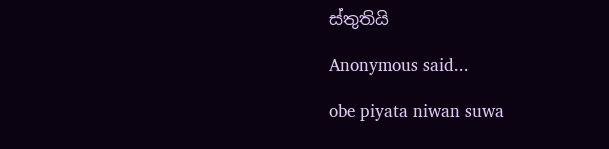ස්තුතියි

Anonymous said...

obe piyata niwan suwa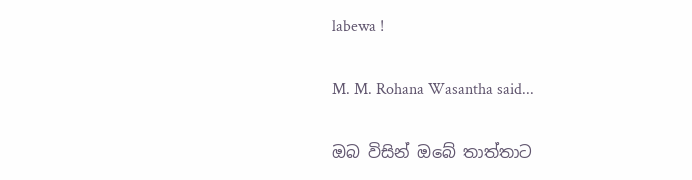labewa !

M. M. Rohana Wasantha said...

ඔබ විසින් ඔබේ තාත්තාට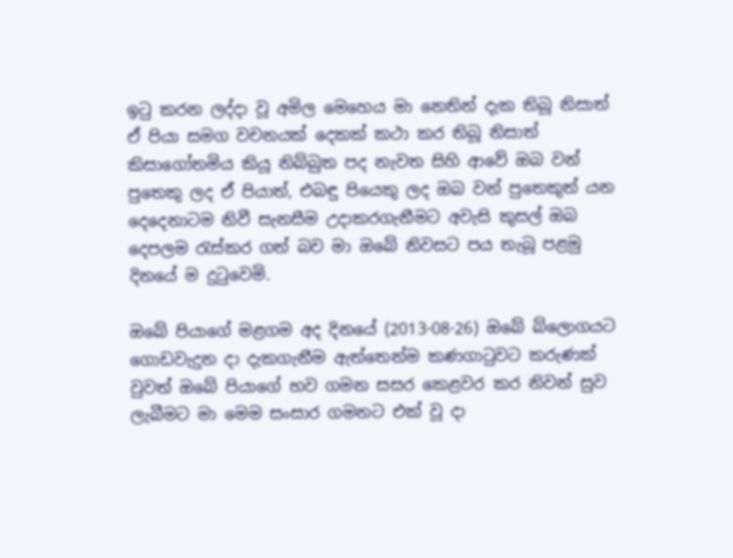ඉටු කරන ලද්දා වූ අමිල මෙහෙය මා නෙතින් දැක තිබූ නිසාත් ඒ පියා සමග වචනයක් දෙකක් කථා කර තිබූ නිසාත් කිසාගෝතමිය කියූ නිබ්බුත පද නැවත සිහි ආවේ ඔබ වන් පුතෙකු ලද ඒ පියාත්, එබඳු පියෙකු ලද ඔබ වන් පුතෙකුත් යන දෙදෙනාටම නිවී සැනසීම උදාකරගැනීමට අවැසි කුසල් ඔබ දෙපලම රැස්කර ගත් බව මා ඔබේ නිවසට පය තැබූ පළමු දිනයේ ම දුටුවෙමි.

ඔබේ පියාගේ මළගම අද දිනයේ (2013-08-26) ඔබේ බ්ලොගයට ගොඩවැදුන දා දැකගැනීම ඇත්තෙන්ම කණගාටුවට කරුණක් වුවත් ඔබේ පියාගේ භව ගමන සසර කෙළවර කර නිවන් සුව ලැබීමට මා මෙම සංසාර ගමනට එක් වූ දා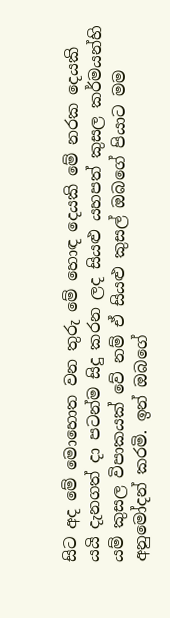සිට අද මේ මොහොත වන තුරු මේ හොඳ දෙයකි මේ නරක දෙයකි යයි දැනගත් දා පටන්ම සිදු කරන ලද සියළු යහපත් කුසල කර්මයන්හි යම් කුසල විපාකයක් වේ නම් ඒ සියළු කුසල් ඔබගේ පියාට මම අනුමෝදන් කරමි. ඉන් ඔබගේ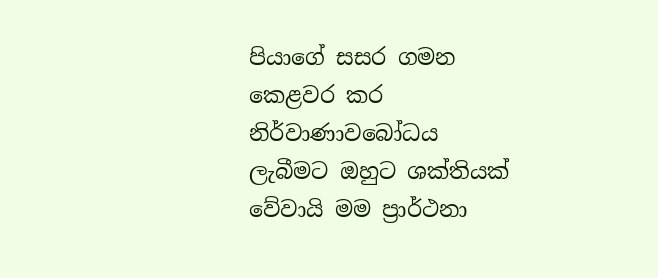පියාගේ සසර ගමන කෙළවර කර නිර්වාණාවබෝධය ලැබීමට ඔහුට ශක්තියක් වේවායි මම ප්‍රාර්ථනා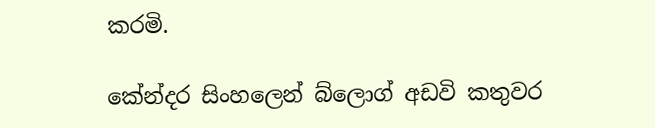කරමි.

කේන්දර සිංහලෙන් බ්ලොග් අඩවි කතුවර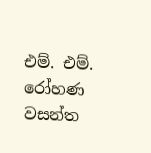එම්. එම්. රෝහණ වසන්ත